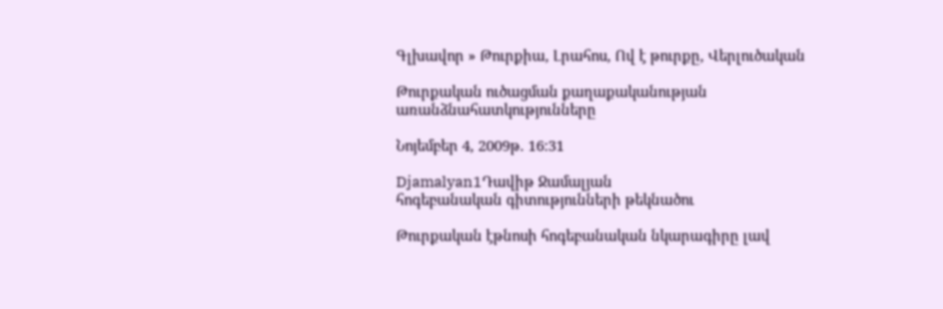Գլխավոր » Թուրքիա, Լրահոս, Ով է թուրքը, Վերլուծական

Թուրքական ուծացման քաղաքականության առանձնահատկությունները

Նոյեմբեր 4, 2009թ. 16:31

Djamalyan1Դավիթ Ջամալյան
հոգեբանական գիտությունների թեկնածու

Թուրքական էթնոսի հոգեբանական նկարագիրը լավ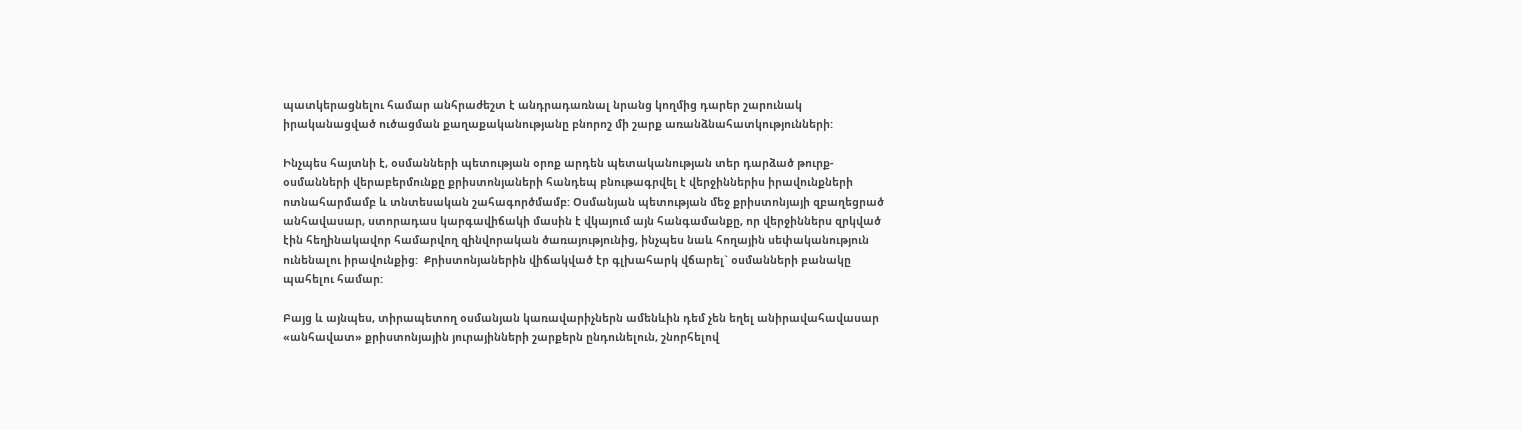պատկերացնելու համար անհրաժեշտ է անդրադառնալ նրանց կողմից դարեր շարունակ իրականացված ուծացման քաղաքականությանը բնորոշ մի շարք առանձնահատկությունների:

Ինչպես հայտնի է, օսմանների պետության օրոք արդեն պետականության տեր դարձած թուրք-օսմանների վերաբերմունքը քրիստոնյաների հանդեպ բնութագրվել է վերջիններիս իրավունքների ոտնահարմամբ և տնտեսական շահագործմամբ: Օսմանյան պետության մեջ քրիստոնյայի զբաղեցրած անհավասար, ստորադաս կարգավիճակի մասին է վկայում այն հանգամանքը, որ վերջիններս զրկված էին հեղինակավոր համարվող զինվորական ծառայությունից, ինչպես նաև հողային սեփականություն ունենալու իրավունքից:  Քրիստոնյաներին վիճակված էր գլխահարկ վճարել` օսմանների բանակը պահելու համար:

Բայց և այնպես, տիրապետող օսմանյան կառավարիչներն ամենևին դեմ չեն եղել անիրավահավասար «անհավատ» քրիստոնյային յուրայինների շարքերն ընդունելուն, շնորհելով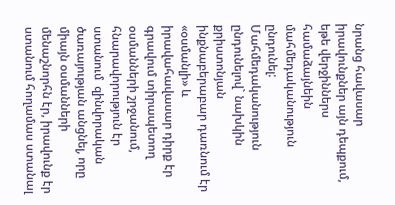նրանց հավասար իրավունքներ այն դեպքում, եթե վերջիններս համաձայնեին մահմեդականություն ընդունել: Մահմեդականություն ընդունելով` նախկին քրիստոնյան ինքնաբերաբար դառնում էր «օսմանլի» և իրավահավասար դիրք էր գրավում տիրապետող օսմանների շրջանում, հնարավորություն էր ստանում  զինվորական ծառայության անցնել, որը միայն օսմանների մենաշնորհն էր, իրավունք էր ստանում հողամաս ստանալ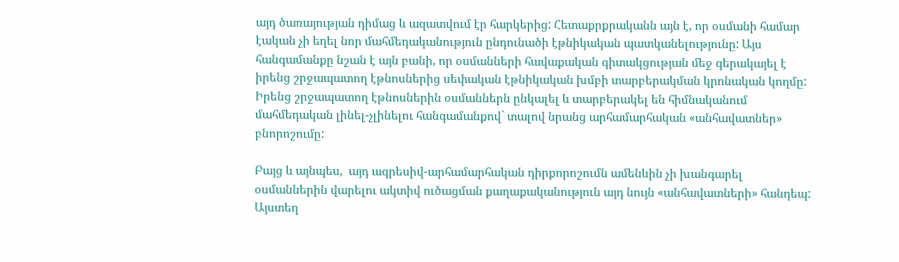այդ ծառայության դիմաց և ազատվում էր հարկերից: Հետաքրքրականն այն է, որ օսմանի համար էական չի եղել նոր մահմեդականություն ընդունածի էթնիկական պատկանելությունը: Այս հանգամանքը նշան է այն բանի, որ օսմանների հավաքական գիտակցության մեջ գերակայել է իրենց շրջապատող էթնոսներից սեփական էթնիկական խմբի տարբերակման կրոնական կողմը: Իրենց շրջապատող էթնոսներին օսմաններն ընկալել և տարբերակել են հիմնականում մահմեդական լինել-չլինելու հանգամանքով` տալով նրանց արհամարհական «անհավատներ» բնորոշումը:

Բայց և այնպես,  այդ ագրեսիվ-արհամարհական դիրքորոշումն ամենևին չի խանգարել օսմաններին վարելու ակտիվ ուծացման քաղաքականություն այդ նույն «անհավատների» հանդեպ: Այստեղ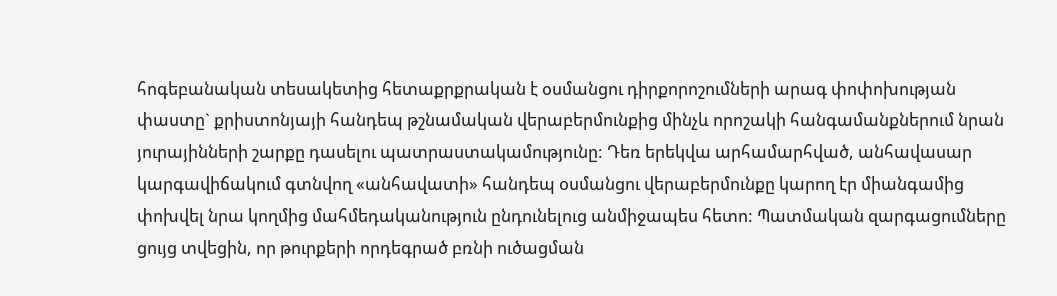հոգեբանական տեսակետից հետաքրքրական է օսմանցու դիրքորոշումների արագ փոփոխության փաստը` քրիստոնյայի հանդեպ թշնամական վերաբերմունքից մինչև որոշակի հանգամանքներում նրան յուրայինների շարքը դասելու պատրաստակամությունը: Դեռ երեկվա արհամարհված, անհավասար կարգավիճակում գտնվող «անհավատի» հանդեպ օսմանցու վերաբերմունքը կարող էր միանգամից փոխվել նրա կողմից մահմեդականություն ընդունելուց անմիջապես հետո: Պատմական զարգացումները ցույց տվեցին, որ թուրքերի որդեգրած բռնի ուծացման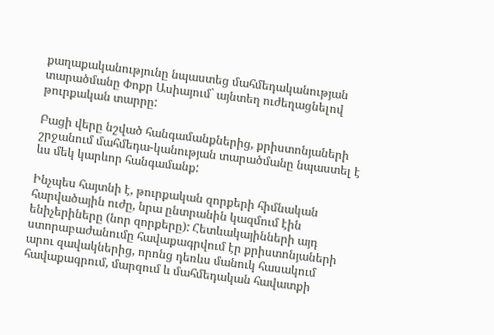քաղաքականությունը նպաստեց մահմեդականության տարածմանը Փոքր Ասիայում` այնտեղ ուժեղացնելով թուրքական տարրը:

Բացի վերը նշված հանգամանքներից, քրիստոնյաների շրջանում մահմեդա-կանության տարածմանը նպաստել է ևս մեկ կարևոր հանգամանք:

Ինչպես հայտնի է, թուրքական զորքերի հիմնական հարվածային ուժը, նրա ընտրանին կազմում էին ենիչերիները (նոր զորքերը): Հետևակայինների այդ ստորաբաժանումը հավաքագրվում էր քրիստոնյաների արու զավակներից, որոնց դեռևս մանուկ հասակում հավաքագրում, մարզում և մահմեդական հավատքի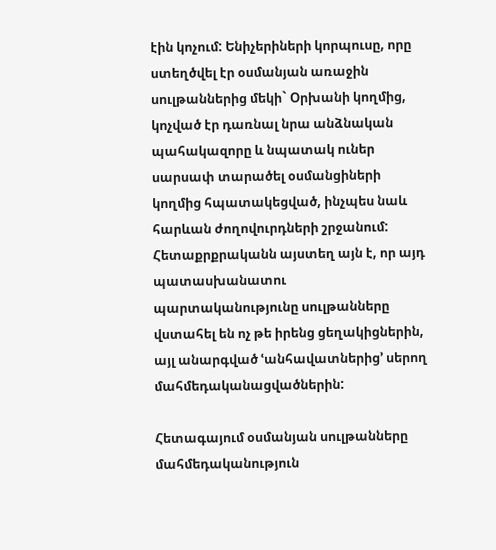էին կոչում: Ենիչերիների կորպուսը, որը ստեղծվել էր օսմանյան առաջին սուլթաններից մեկի` Օրխանի կողմից, կոչված էր դառնալ նրա անձնական պահակազորը և նպատակ ուներ սարսափ տարածել օսմանցիների կողմից հպատակեցված, ինչպես նաև հարևան ժողովուրդների շրջանում:  Հետաքրքրականն այստեղ այն է, որ այդ պատասխանատու պարտականությունը սուլթանները վստահել են ոչ թե իրենց ցեղակիցներին, այլ անարգված ՙանհավատներից՚ սերող մահմեդականացվածներին:

Հետագայում օսմանյան սուլթանները մահմեդականություն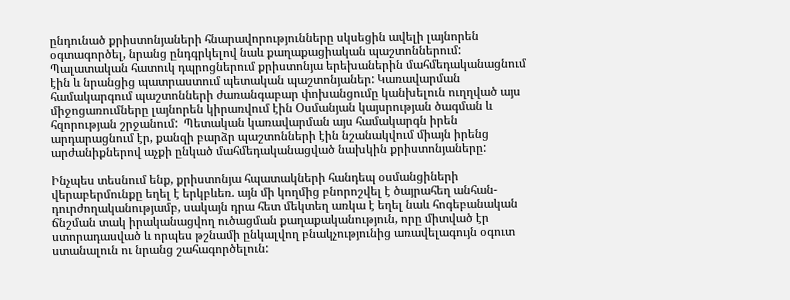ընդունած քրիստոնյաների հնարավորությունները սկսեցին ավելի լայնորեն օգտագործել, նրանց ընդգրկելով նաև քաղաքացիական պաշտոններում: Պալատական հատուկ դպրոցներում քրիստոնյա երեխաներին մահմեդականացնում էին և նրանցից պատրաստում պետական պաշտոնյաներ: Կառավարման համակարգում պաշտոնների ժառանգաբար փոխանցումը կանխելուն ուղղված այս միջոցառումները լայնորեն կիրառվում էին Օսմանյան կայսրության ծագման և հզորության շրջանում:  Պետական կառավարման այս համակարգն իրեն արդարացնում էր, քանզի բարձր պաշտոնների էին նշանակվում միայն իրենց արժանիքներով աչքի ընկած մահմեդականացված նախկին քրիստոնյաները:

Ինչպես տեսնում ենք, քրիստոնյա հպատակների հանդեպ օսմանցիների վերաբերմունքը եղել է երկբևեռ. այն մի կողմից բնորոշվել է ծայրահեղ անհան-դուրժողականությամբ, սակայն դրա հետ մեկտեղ առկա է եղել նաև հոգեբանական ճնշման տակ իրականացվող ուծացման քաղաքականություն, որը միտված էր ստորադասված և որպես թշնամի ընկալվող բնակչությունից առավելագույն օգուտ ստանալուն ու նրանց շահագործելուն: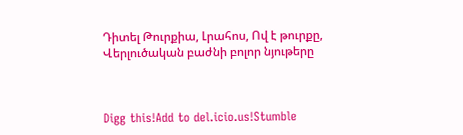Դիտել Թուրքիա, Լրահոս, Ով է թուրքը, Վերլուծական բաժնի բոլոր նյութերը



Digg this!Add to del.icio.us!Stumble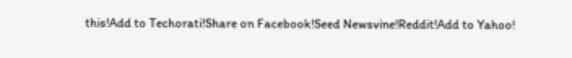this!Add to Techorati!Share on Facebook!Seed Newsvine!Reddit!Add to Yahoo!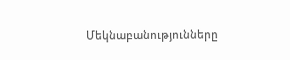Մեկնաբանությունները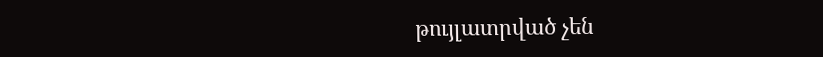թույլատրված չեն